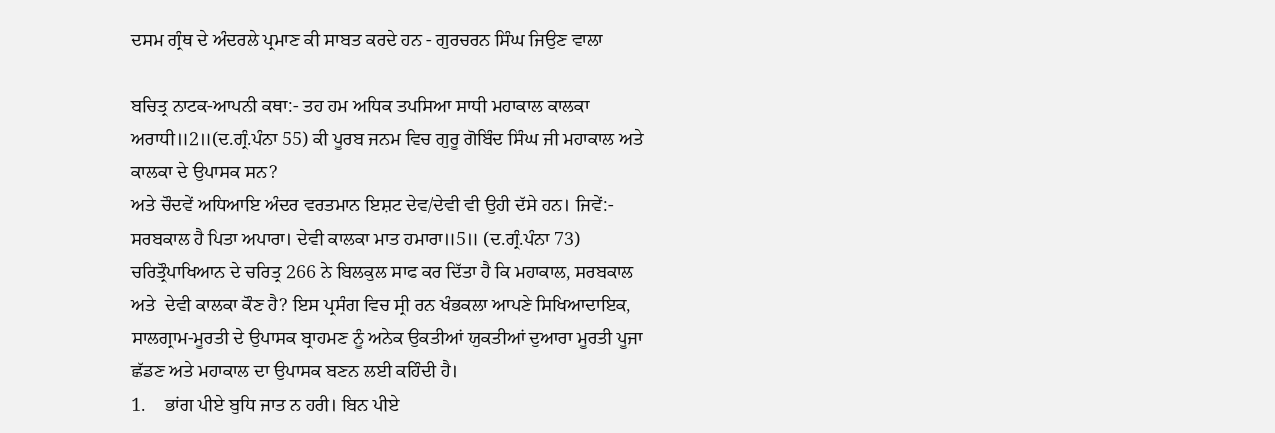ਦਸਮ ਗ੍ਰੰਥ ਦੇ ਅੰਦਰਲੇ ਪ੍ਰਮਾਣ ਕੀ ਸਾਬਤ ਕਰਦੇ ਹਨ - ਗੁਰਚਰਨ ਸਿੰਘ ਜਿਉਣ ਵਾਲਾ

ਬਚਿਤ੍ਰ ਨਾਟਕ-ਆਪਨੀ ਕਥਾ:- ਤਹ ਹਮ ਅਧਿਕ ਤਪਸਿਆ ਸਾਧੀ ਮਹਾਕਾਲ ਕਾਲਕਾ ਅਰਾਧੀ॥2॥(ਦ.ਗ੍ਰੰ.ਪੰਨਾ 55) ਕੀ ਪੂਰਬ ਜਨਮ ਵਿਚ ਗੁਰੂ ਗੋਬਿੰਦ ਸਿੰਘ ਜੀ ਮਹਾਕਾਲ ਅਤੇ ਕਾਲਕਾ ਦੇ ਉਪਾਸਕ ਸਨ?
ਅਤੇ ਚੌਦਵੇਂ ਅਧਿਆਇ ਅੰਦਰ ਵਰਤਮਾਨ ਇਸ਼ਟ ਦੇਵ/ਦੇਵੀ ਵੀ ਉਹੀ ਦੱਸੇ ਹਨ। ਜਿਵੇਂ:-
ਸਰਬਕਾਲ ਹੈ ਪਿਤਾ ਅਪਾਰਾ। ਦੇਵੀ ਕਾਲਕਾ ਮਾਤ ਹਮਾਰਾ॥5॥ (ਦ.ਗ੍ਰੰ.ਪੰਨਾ 73)
ਚਰਿਤ੍ਰੌਪਾਖਿਆਨ ਦੇ ਚਰਿਤ੍ਰ 266 ਨੇ ਬਿਲਕੁਲ ਸਾਫ ਕਰ ਦਿੱਤਾ ਹੈ ਕਿ ਮਹਾਕਾਲ, ਸਰਬਕਾਲ ਅਤੇ  ਦੇਵੀ ਕਾਲਕਾ ਕੌਣ ਹੈ? ਇਸ ਪ੍ਰਸੰਗ ਵਿਚ ਸ੍ਰੀ ਰਨ ਖੰਭਕਲਾ ਆਪਣੇ ਸਿਖਿਆਦਾਇਕ, ਸਾਲਗ੍ਰਾਮ-ਮੂਰਤੀ ਦੇ ਉਪਾਸਕ ਬ੍ਰਾਹਮਣ ਨੂੰ ਅਨੇਕ ਉਕਤੀਆਂ ਯੁਕਤੀਆਂ ਦੁਆਰਾ ਮੂਰਤੀ ਪੂਜਾ ਛੱਡਣ ਅਤੇ ਮਹਾਕਾਲ ਦਾ ਉਪਾਸਕ ਬਣਨ ਲਈ ਕਹਿੰਦੀ ਹੈ।
1.    ਭਾਂਗ ਪੀਏ ਬੁਧਿ ਜਾਤ ਨ ਹਰੀ। ਬਿਨ ਪੀਏ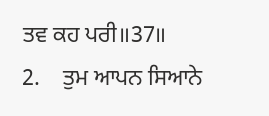ਤਵ ਕਹ ਪਰੀ॥37॥
2.    ਤੁਮ ਆਪਨ ਸਿਆਨੇ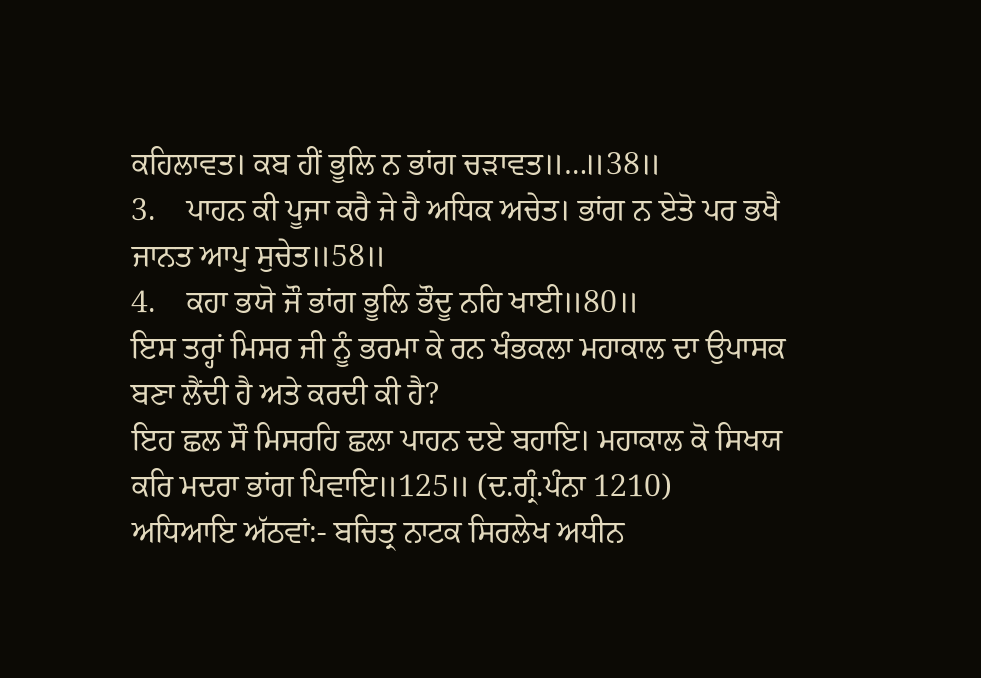ਕਹਿਲਾਵਤ। ਕਬ ਹੀਂ ਭੂਲਿ ਨ ਭਾਂਗ ਚੜਾਵਤ॥…॥38॥
3.    ਪਾਹਨ ਕੀ ਪੂਜਾ ਕਰੈ ਜੇ ਹੈ ਅਧਿਕ ਅਚੇਤ। ਭਾਂਗ ਨ ਏਤੋ ਪਰ ਭਖੈ ਜਾਨਤ ਆਪੁ ਸੁਚੇਤ॥58॥
4.    ਕਹਾ ਭਯੋ ਜੌ ਭਾਂਗ ਭੂਲਿ ਭੌਦੂ ਨਹਿ ਖਾਈ॥80॥
ਇਸ ਤਰ੍ਹਾਂ ਮਿਸਰ ਜੀ ਨੂੰ ਭਰਮਾ ਕੇ ਰਨ ਖੰਭਕਲਾ ਮਹਾਕਾਲ ਦਾ ਉਪਾਸਕ ਬਣਾ ਲੈਂਦੀ ਹੈ ਅਤੇ ਕਰਦੀ ਕੀ ਹੈ?
ਇਹ ਛਲ ਸੌ ਮਿਸਰਹਿ ਛਲਾ ਪਾਹਨ ਦਏ ਬਹਾਇ। ਮਹਾਕਾਲ ਕੋ ਸਿਖਯ ਕਰਿ ਮਦਰਾ ਭਾਂਗ ਪਿਵਾਇ॥125॥ (ਦ.ਗ੍ਰੰ.ਪੰਨਾ 1210)
ਅਧਿਆਇ ਅੱਠਵਾਂ:- ਬਚਿਤ੍ਰ ਨਾਟਕ ਸਿਰਲੇਖ ਅਧੀਨ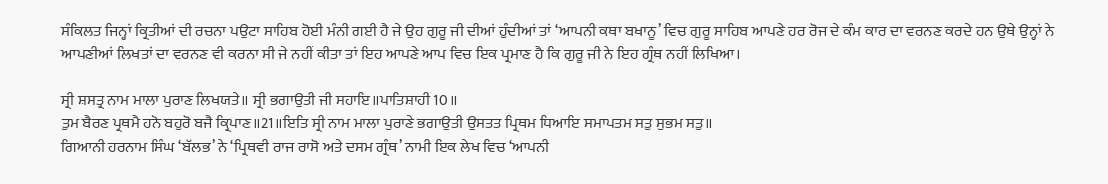ਸੰਕਿਲਤ ਜਿਨ੍ਹਾਂ ਕ੍ਰਿਤੀਆਂ ਦੀ ਰਚਨਾ ਪਉਟਾ ਸਾਹਿਬ ਹੋਈ ਮੰਨੀ ਗਈ ਹੈ ਜੇ ਉਹ ਗੁਰੂ ਜੀ ਦੀਆਂ ਹੁੰਦੀਆਂ ਤਾਂ ‘ਆਪਨੀ ਕਥਾ ਬਖਾਨੂ’ ਵਿਚ ਗੁਰੂ ਸਾਹਿਬ ਆਪਣੇ ਹਰ ਰੋਜ ਦੇ ਕੰਮ ਕਾਰ ਦਾ ਵਰਨਣ ਕਰਦੇ ਹਨ ਉਥੇ ਉਨ੍ਹਾਂ ਨੇ ਆਪਣੀਆਂ ਲਿਖਤਾਂ ਦਾ ਵਰਨਣ ਵੀ ਕਰਨਾ ਸੀ ਜੇ ਨਹੀਂ ਕੀਤਾ ਤਾਂ ਇਹ ਆਪਣੇ ਆਪ ਵਿਚ ਇਕ ਪ੍ਰਮਾਣ ਹੈ ਕਿ ਗੁਰੂ ਜੀ ਨੇ ਇਹ ਗ੍ਰੰਥ ਨਹੀਂ ਲਿਖਿਆ।

ਸ੍ਰੀ ਸ਼ਸਤ੍ਰ ਨਾਮ ਮਾਲਾ ਪੁਰਾਣ ਲਿਖਯਤੇ॥ ਸ੍ਰੀ ਭਗਾਉਤੀ ਜੀ ਸਹਾਇ॥ਪਾਤਿਸ਼ਾਹੀ 10॥
ਤੁਮ ਬੈਰਣ ਪ੍ਰਥਮੈ ਹਨੋ ਬਹੁਰੋ ਬਜੈ ਕ੍ਰਿਪਾਣ॥21॥ਇਤਿ ਸ੍ਰੀ ਨਾਮ ਮਾਲਾ ਪੁਰਾਣੇ ਭਗਾਉਤੀ ਉਸਤਤ ਪ੍ਰਿਥਮ ਧਿਆਇ ਸਮਾਪਤਮ ਸਤੁ ਸੁਭਮ ਸਤੁ॥
ਗਿਆਨੀ ਹਰਨਾਮ ਸਿੰਘ ‘ਬੱਲਭ’ ਨੇ ‘ਪ੍ਰਿਥਵੀ ਰਾਜ ਰਾਸੋ ਅਤੇ ਦਸਮ ਗ੍ਰੰਥ’ ਨਾਮੀ ਇਕ ਲੇਖ ਵਿਚ ‘ਆਪਨੀ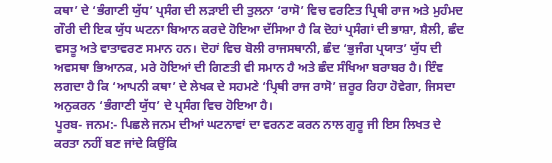ਕਥਾ’ ਦੇ ‘ਭੰਗਾਣੀ ਯੁੱਧ’ ਪ੍ਰਸੰਗ ਦੀ ਲੜਾਈ ਦੀ ਤੁਲਨਾ ‘ਰਾਸੋ’ ਵਿਚ ਵਰਣਿਤ ਪ੍ਰਿਥੀ ਰਾਜ ਅਤੇ ਮੁਹੰਮਦ ਗੌਰੀ ਦੀ ਇਕ ਯੁੱਧ ਘਟਨਾ ਬਿਆਨ ਕਰਦੇ ਹੋਇਆ ਦੱਸਿਆ ਹੈ ਕਿ ਦੋਹਾਂ ਪ੍ਰਸੰਗਾਂ ਦੀ ਭਾਸ਼ਾ, ਸ਼ੈਲੀ, ਛੰਦ ਵਸਤੂ ਅਤੇ ਵਾਤਾਵਰਣ ਸਮਾਨ ਹਨ। ਦੋਹਾਂ ਵਿਚ ਬੋਲੀ ਰਾਜਸਥਾਨੀ, ਛੰਦ ‘ਭੁਜੰਗ ਪ੍ਰਯਾਤ’ ਯੁੱਧ ਦੀ ਅਵਸਥਾ ਭਿਆਨਕ, ਮਰੇ ਹੋਇਆਂ ਦੀ ਗਿਣਤੀ ਵੀ ਸਮਾਨ ਹੈ ਅਤੇ ਛੰਦ ਸੰਖਿਆ ਬਰਾਬਰ ਹੈ। ਇੰਞ ਲਗਦਾ ਹੈ ਕਿ ‘ਆਪਨੀ ਕਥਾ’ ਦੇ ਲੇਖਕ ਦੇ ਸਹਮਣੇ ‘ਪ੍ਰਿਥੀ ਰਾਜ ਰਾਸੋ’ ਜ਼ਰੂਰ ਰਿਹਾ ਹੋਵੇਗਾ, ਜਿਸਦਾ ਅਨੁਕਰਨ ‘ਭੰਗਾਣੀ ਯੁੱਧ’ ਦੇ ਪ੍ਰਸੰਗ ਵਿਚ ਹੋਇਆ ਹੈ।
ਪੂਰਬ- ਜਨਮ:- ਪਿਛਲੇ ਜਨਮ ਦੀਆਂ ਘਟਨਾਵਾਂ ਦਾ ਵਰਨਣ ਕਰਨ ਨਾਲ ਗੁਰੂ ਜੀ ਇਸ ਲਿਖਤ ਦੇ ਕਰਤਾ ਨਹੀਂ ਬਣ ਜਾਂਦੇ ਕਿਉਂਕਿ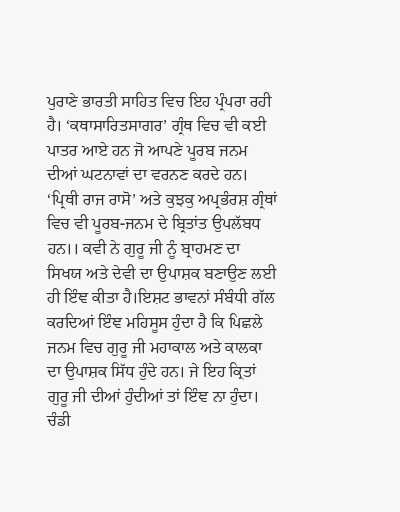ਪੁਰਾਣੇ ਭਾਰਤੀ ਸਾਹਿਤ ਵਿਚ ਇਹ ਪ੍ਰੰਪਰਾ ਰਹੀ ਹੈ। ‘ਕਥਾਸਾਰਿਤਸਾਗਰ’ ਗ੍ਰੰਥ ਵਿਚ ਵੀ ਕਈ ਪਾਤਰ ਆਏ ਹਨ ਜੋ ਆਪਣੇ ਪੂਰਬ ਜਨਮ ਦੀਆਂ ਘਟਨਾਵਾਂ ਦਾ ਵਰਨਣ ਕਰਦੇ ਹਨ। ‘ਪ੍ਰਿਥੀ ਰਾਜ ਰਾਸੋ’ ਅਤੇ ਕੁਝਕੁ ਅਪ੍ਰਭੰਰਸ਼ ਗ੍ਰੰਥਾਂ ਵਿਚ ਵੀ ਪੂਰਬ-ਜਨਮ ਦੇ ਬ੍ਰਿਤਾਂਤ ਉਪਲੱਬਧ ਹਨ।। ਕਵੀ ਨੇ ਗੁਰੂ ਜੀ ਨੂੰ ਬ੍ਰਾਹਮਣ ਦਾ ਸਿਖਯ ਅਤੇ ਦੇਵੀ ਦਾ ਉਪਾਸ਼ਕ ਬਣਾਉਣ ਲਈ ਹੀ ਇੰਞ ਕੀਤਾ ਹੈ।ਇਸ਼ਟ ਭਾਵਨਾਂ ਸੰਬੰਧੀ ਗੱਲ ਕਰਦਿਆਂ ਇੰਞ ਮਹਿਸੂਸ ਹੁੰਦਾ ਹੈ ਕਿ ਪਿਛਲੇ ਜਨਮ ਵਿਚ ਗੁਰੂ ਜੀ ਮਹਾਕਾਲ ਅਤੇ ਕਾਲਕਾ ਦਾ ਉਪਾਸ਼ਕ ਸਿੱਧ ਹੁੰਦੇ ਹਨ। ਜੇ ਇਹ ਕ੍ਰਿਤਾਂ ਗੁਰੂ ਜੀ ਦੀਆਂ ਹੁੰਦੀਆਂ ਤਾਂ ਇੰਞ ਨਾ ਹੁੰਦਾ।
ਚੰਡੀ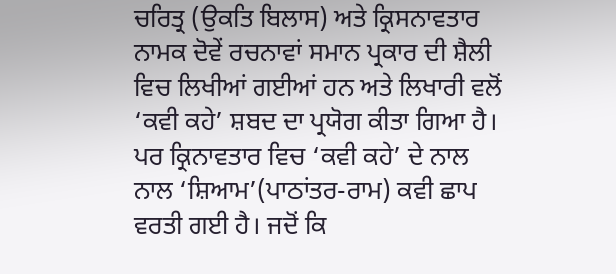ਚਰਿਤ੍ਰ (ਉਕਤਿ ਬਿਲਾਸ) ਅਤੇ ਕ੍ਰਿਸਨਾਵਤਾਰ ਨਾਮਕ ਦੋਵੇਂ ਰਚਨਾਵਾਂ ਸਮਾਨ ਪ੍ਰਕਾਰ ਦੀ ਸ਼ੈਲੀ ਵਿਚ ਲਿਖੀਆਂ ਗਈਆਂ ਹਨ ਅਤੇ ਲਿਖਾਰੀ ਵਲੋਂ ‘ਕਵੀ ਕਹੇ’ ਸ਼ਬਦ ਦਾ ਪ੍ਰਯੋਗ ਕੀਤਾ ਗਿਆ ਹੈ। ਪਰ ਕ੍ਰਿਨਾਵਤਾਰ ਵਿਚ ‘ਕਵੀ ਕਹੇ’ ਦੇ ਨਾਲ ਨਾਲ ‘ਸ਼ਿਆਮ’(ਪਾਠਾਂਤਰ-ਰਾਮ) ਕਵੀ ਛਾਪ ਵਰਤੀ ਗਈ ਹੈ। ਜਦੋਂ ਕਿ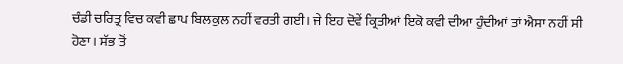ਚੰਡੀ ਚਰਿਤ੍ਰ ਵਿਚ ਕਵੀ ਛਾਪ ਬਿਲਕੁਲ ਨਹੀਂ ਵਰਤੀ ਗਈ। ਜੇ ਇਹ ਦੋਵੇਂ ਕ੍ਰਿਤੀਆਂ ਇਕੋ ਕਵੀ ਦੀਆ ਹੁੰਦੀਆਂ ਤਾਂ ਐਸਾ ਨਹੀਂ ਸੀ ਹੋਣਾ। ਸੱਭ ਤੋਂ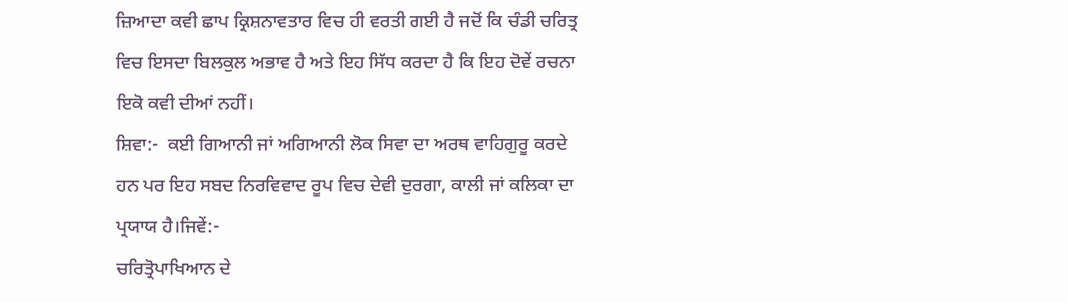ਜ਼ਿਆਦਾ ਕਵੀ ਛਾਪ ਕ੍ਰਿਸ਼ਨਾਵਤਾਰ ਵਿਚ ਹੀ ਵਰਤੀ ਗਈ ਹੈ ਜਦੋਂ ਕਿ ਚੰਡੀ ਚਰਿਤ੍ਰ ਵਿਚ ਇਸਦਾ ਬਿਲਕੁਲ ਅਭਾਵ ਹੈ ਅਤੇ ਇਹ ਸਿੱਧ ਕਰਦਾ ਹੈ ਕਿ ਇਹ ਦੋਵੇਂ ਰਚਨਾ ਇਕੋ ਕਵੀ ਦੀਆਂ ਨਹੀਂ।
ਸ਼ਿਵਾ:-  ਕਈ ਗਿਆਨੀ ਜਾਂ ਅਗਿਆਨੀ ਲੋਕ ਸਿਵਾ ਦਾ ਅਰਥ ਵਾਹਿਗੁਰੂ ਕਰਦੇ ਹਨ ਪਰ ਇਹ ਸਬਦ ਨਿਰਵਿਵਾਦ ਰੂਪ ਵਿਚ ਦੇਵੀ ਦੁਰਗਾ, ਕਾਲੀ ਜਾਂ ਕਲਿਕਾ ਦਾ ਪ੍ਰਯਾਯ ਹੈ।ਜਿਵੇਂ:-
ਚਰਿਤ੍ਰੋਪਾਖਿਆਨ ਦੇ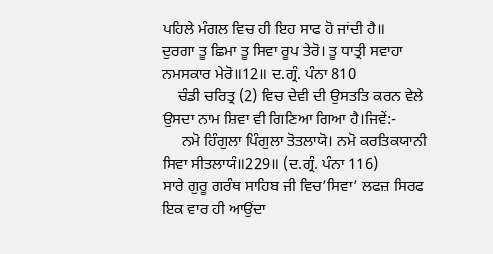ਪਹਿਲੇ ਮੰਗਲ ਵਿਚ ਹੀ ਇਹ ਸਾਫ ਹੋ ਜਾਂਦੀ ਹੈ॥
ਦੁਰਗਾ ਤੂ ਛਿਮਾ ਤੂ ਸਿਵਾ ਰੂਪ ਤੇਰੋ। ਤੂ ਧਾਤ੍ਰੀ ਸਵਾਹਾ ਨਮਸਕਾਰ ਮੇਰੋ॥12॥ ਦ.ਗ੍ਰੰ. ਪੰਨਾ 810
    ਚੰਡੀ ਚਰਿਤ੍ਰ (2) ਵਿਚ ਦੇਵੀ ਦੀ ਉਸਤਤਿ ਕਰਨ ਵੇਲੇ ਉਸਦਾ ਨਾਮ ਸ਼ਿਵਾ ਵੀ ਗਿਣਿਆ ਗਿਆ ਹੈ।ਜਿਵੇਂ:-
     ਨਮੋ ਹਿੰਗੁਲਾ ਪਿੰਗੁਲਾ ਤੋਤਲਾਯੋ। ਨਮੋ ਕਰਤਿਕਯਾਨੀ ਸਿਵਾ ਸੀਤਲਾਯੰ॥229॥ (ਦ.ਗ੍ਰੰ. ਪੰਨਾ 116)
ਸਾਰੇ ਗੁਰੂ ਗਰੰਥ ਸਾਹਿਬ ਜੀ ਵਿਚ’ਸਿਵਾ’ ਲਫਜ਼ ਸਿਰਫ ਇਕ ਵਾਰ ਹੀ ਆਉਂਦਾ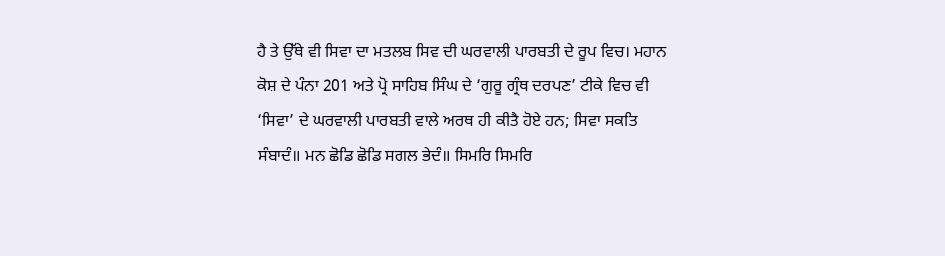ਹੈ ਤੇ ਉੱਥੇ ਵੀ ਸਿਵਾ ਦਾ ਮਤਲਬ ਸਿਵ ਦੀ ਘਰਵਾਲੀ ਪਾਰਬਤੀ ਦੇ ਰੂਪ ਵਿਚ। ਮਹਾਨ ਕੋਸ਼ ਦੇ ਪੰਨਾ 201 ਅਤੇ ਪ੍ਰੋ ਸਾਹਿਬ ਸਿੰਘ ਦੇ ‘ਗੁਰੂ ਗ੍ਰੰਥ ਦਰਪਣ’ ਟੀਕੇ ਵਿਚ ਵੀ ‘ਸਿਵਾ’ ਦੇ ਘਰਵਾਲੀ ਪਾਰਬਤੀ ਵਾਲੇ ਅਰਥ ਹੀ ਕੀਤੈ ਹੋਏ ਹਨ; ਸਿਵਾ ਸਕਤਿ ਸੰਬਾਦੰ॥ ਮਨ ਛੋਡਿ ਛੋਡਿ ਸਗਲ ਭੇਦੰ॥ ਸਿਮਰਿ ਸਿਮਰਿ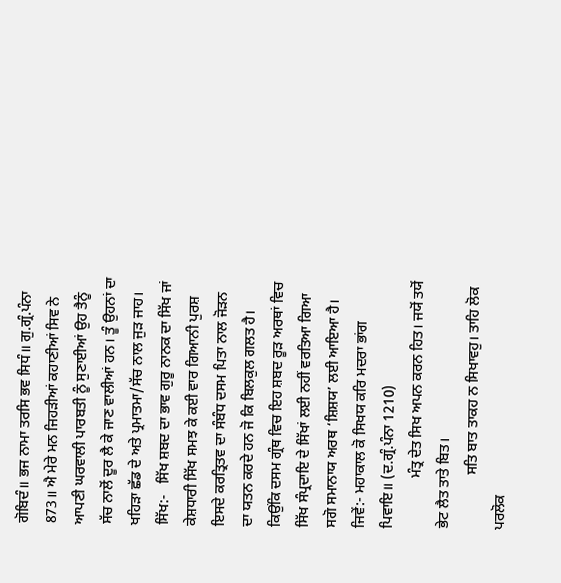ਗੋਬਿਦੰ॥ ਭਜ ਨਾਮਾ ਤਰਸਿ ਭਵ ਸਿਧੰ॥ ਗੁ.ਗ੍ਰੰ.ਪੰਨਾ 873॥ ਐ ਮੇਰੇ ਮਨ ਜਿਹੜੀਆਂ ਕਹਾਣੀਆਂ ਸਿਵ ਨੇ ਆਪਣੀ ਘਰਵਾਲੀ ਪਾਰਬਤੀ ਨੂੰ ਸੁਣਾਈਆਂ ਉਹ ਤੈਨੂੰ ਸੱਚ ਨਾਲੋਂ ਦੂਰ ਲੈ ਕੇ ਜਾਣ ਵਾਲੀਆਂ ਹਨ। ਤੂੰ ਉਹਨਾਂ ਦਾ ਖਹਿੜਾ ਛੱਡ ਦੇ ਅਤੇ ਪ੍ਰਮਾਤਮਾ/ਸੱਚ ਨਾਲ ਜੁੜ ਜਾਹ।
ਸਿੱਖ:-   ਸਿੱਖ ਸ਼ਬਦ ਦਾ ਭਾਵ ਗੁਰੂ ਨਾਨਕ ਦਾ ਸਿੱਖ ਜਾਂ ਕੇਸ਼ਧਾਰੀ ਸਿੱਖ ਸਮਝ ਕੇ ਕਈ ਵਾਰ ਗਿਆਨੀ ਪੁਰਸ਼ ਇਸਦੇ ਕਰਤ੍ਰਿਤਵ ਦਾ ਸੰਬੰਧ ਦਸਮ ਪਿਤਾ ਨਾਲ ਜੋੜਨ ਦਾ ਯਤਨ ਕਰਦੇ ਹਨ ਜੋ ਕਿ ਬਿਲਕੁਲ ਗਲਤ ਹੈ। ਕਿਉਂਕਿ ਦਸਮ ਗ੍ਰੰਥ ਵਿਚ ਇਹ ਸ਼ਬਦ ਰੂੜ ਅਰਥਾਂ ਵਿਚ ਸਿੱਖ ਸੰਪ੍ਰਦਾਇ ਦੇ ਸਿੱਖਾਂ ਲਈ ਨਹੀਂ ਵਰਤਿਆ ਗਿਆ ਸਗੋ ਸਮਾਨਾਯ ਅਰਥ ‘ਸ਼ਿਸ਼ਯ’ ਲਈ ਆਇਆ ਹੈ। ਜਿਵੇਂ:- ਮਹਾਕਾਲ ਕੋ ਸਿਖਯ ਕਰਿ ਮਦਰਾ ਭਾਂਗ ਪਿਵਾਇ॥ (ਦ.ਗ੍ਰੰ.ਪੰਨਾ 1210)
              ਮੰਤ੍ਰ ਦੇਤ ਸਿਖ ਅਪਨ ਕਰਨ ਹਿਤ। ਜਯੋਂ ਤਯੋਂ ਭੇਟ ਲੈਤ ਤਾਤੇ ਬਿਤ।
               ਸਤਿ ਬਾਤ ਤਾਕਹ ਨ ਸਿਖਾਵਹੁ। ਤਾਹਿ ਲੋਕ ਪਰਲੋਕ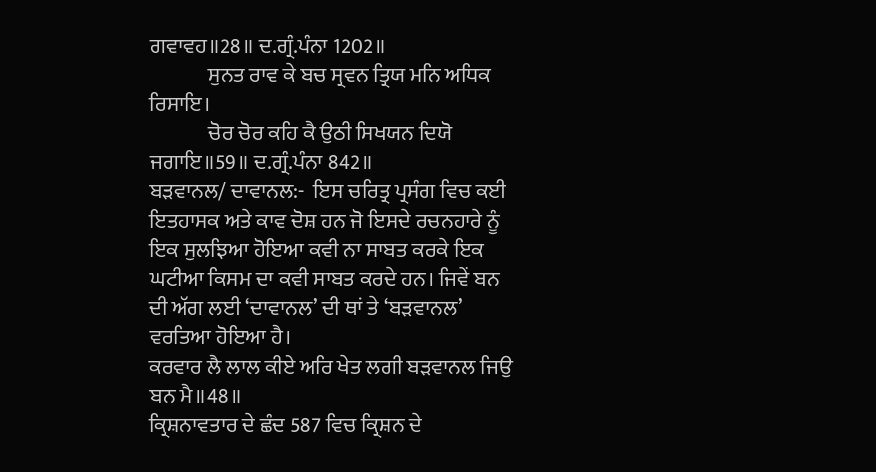ਗਵਾਵਹ॥28॥ ਦ.ਗ੍ਰੰ.ਪੰਨਾ 1202॥
              ਸੁਨਤ ਰਾਵ ਕੇ ਬਚ ਸ੍ਰਵਨ ਤ੍ਰਿਯ ਮਨਿ ਅਧਿਕ ਰਿਸਾਇ।
              ਚੋਰ ਚੋਰ ਕਹਿ ਕੈ ਉਠੀ ਸਿਖਯਨ ਦਿਯੋ ਜਗਾਇ॥59॥ ਦ.ਗ੍ਰੰ.ਪੰਨਾ 842॥
ਬੜਵਾਨਲ/ ਦਾਵਾਨਲ:-  ਇਸ ਚਰਿਤ੍ਰ ਪ੍ਰਸੰਗ ਵਿਚ ਕਈ ਇਤਹਾਸਕ ਅਤੇ ਕਾਵ ਦੋਸ਼ ਹਨ ਜੋ ਇਸਦੇ ਰਚਨਹਾਰੇ ਨੂੰ ਇਕ ਸੁਲਝਿਆ ਹੋਇਆ ਕਵੀ ਨਾ ਸਾਬਤ ਕਰਕੇ ਇਕ ਘਟੀਆ ਕਿਸਮ ਦਾ ਕਵੀ ਸਾਬਤ ਕਰਦੇ ਹਨ। ਜਿਵੇਂ ਬਨ ਦੀ ਅੱਗ ਲਈ ‘ਦਾਵਾਨਲ’ ਦੀ ਥਾਂ ਤੇ ‘ਬੜਵਾਨਲ’ ਵਰਤਿਆ ਹੋਇਆ ਹੈ।
ਕਰਵਾਰ ਲੈ ਲਾਲ ਕੀਏ ਅਰਿ ਖੇਤ ਲਗੀ ਬੜਵਾਨਲ ਜਿਉ ਬਨ ਮੈ॥48॥
ਕ੍ਰਿਸ਼ਨਾਵਤਾਰ ਦੇ ਛੰਦ 587 ਵਿਚ ਕ੍ਰਿਸ਼ਨ ਦੇ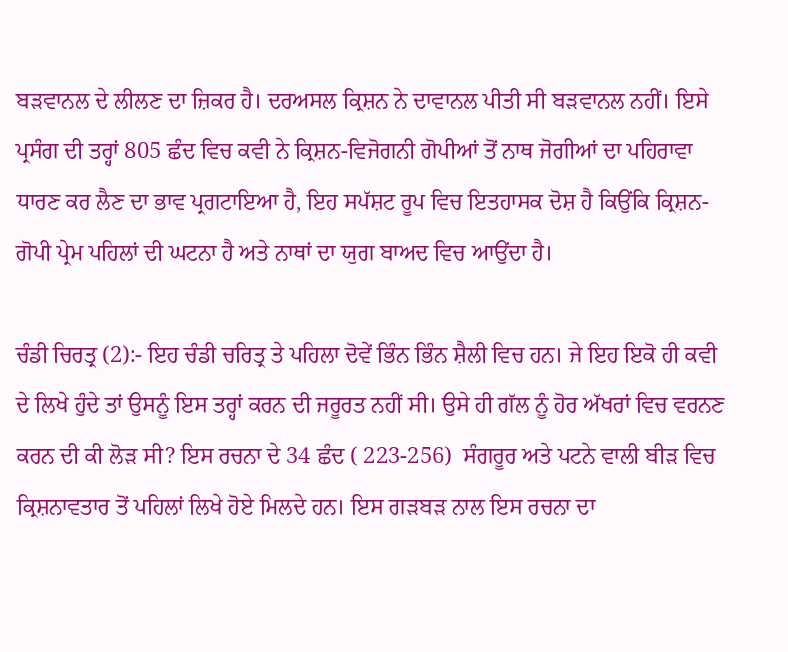ਬੜਵਾਨਲ ਦੇ ਲੀਲਣ ਦਾ ਜ਼ਿਕਰ ਹੈ। ਦਰਅਸਲ ਕ੍ਰਿਸ਼ਨ ਨੇ ਦਾਵਾਨਲ ਪੀਤੀ ਸੀ ਬੜਵਾਨਲ ਨਹੀਂ। ਇਸੇ ਪ੍ਰਸੰਗ ਦੀ ਤਰ੍ਹਾਂ 805 ਛੰਦ ਵਿਚ ਕਵੀ ਨੇ ਕ੍ਰਿਸ਼ਨ-ਵਿਜੋਗਨੀ ਗੋਪੀਆਂ ਤੋਂ ਨਾਥ ਜੋਗੀਆਂ ਦਾ ਪਹਿਰਾਵਾ ਧਾਰਣ ਕਰ ਲੈਣ ਦਾ ਭਾਵ ਪ੍ਰਗਟਾਇਆ ਹੈ, ਇਹ ਸਪੱਸ਼ਟ ਰੂਪ ਵਿਚ ਇਤਹਾਸਕ ਦੋਸ਼ ਹੈ ਕਿਉਂਕਿ ਕ੍ਰਿਸ਼ਨ-ਗੋਪੀ ਪ੍ਰੇਮ ਪਹਿਲਾਂ ਦੀ ਘਟਨਾ ਹੈ ਅਤੇ ਨਾਥਾਂ ਦਾ ਯੁਗ ਬਾਅਦ ਵਿਚ ਆਉਂਦਾ ਹੈ।

ਚੰਡੀ ਚਿਰਤ੍ਰ (2):- ਇਹ ਚੰਡੀ ਚਰਿਤ੍ਰ ਤੇ ਪਹਿਲਾ ਦੋਵੇਂ ਭਿੰਨ ਭਿੰਨ ਸ਼ੈਲੀ ਵਿਚ ਹਨ। ਜੇ ਇਹ ਇਕੋ ਹੀ ਕਵੀ ਦੇ ਲਿਖੇ ਹੁੰਦੇ ਤਾਂ ਉਸਨੂੰ ਇਸ ਤਰ੍ਹਾਂ ਕਰਨ ਦੀ ਜਰੂਰਤ ਨਹੀਂ ਸੀ। ਉਸੇ ਹੀ ਗੱਲ ਨੂੰ ਹੋਰ ਅੱਖਰਾਂ ਵਿਚ ਵਰਨਣ ਕਰਨ ਦੀ ਕੀ ਲੋੜ ਸੀ? ਇਸ ਰਚਨਾ ਦੇ 34 ਛੰਦ ( 223-256)  ਸੰਗਰੂਰ ਅਤੇ ਪਟਨੇ ਵਾਲੀ ਬੀੜ ਵਿਚ  ਕ੍ਰਿਸ਼ਨਾਵਤਾਰ ਤੋਂ ਪਹਿਲਾਂ ਲਿਖੇ ਹੋਏ ਮਿਲਦੇ ਹਨ। ਇਸ ਗੜਬੜ ਨਾਲ ਇਸ ਰਚਨਾ ਦਾ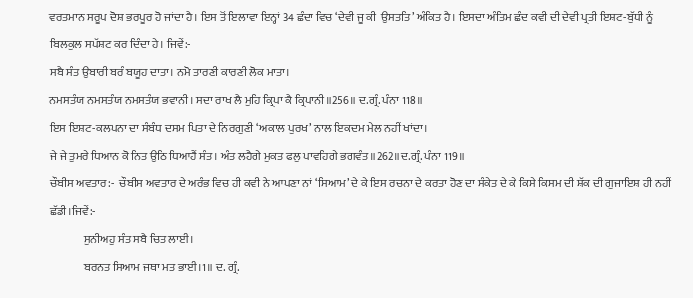ਵਰਤਮਾਨ ਸਰੂਪ ਦੋਸ਼ ਭਰਪੂਰ ਹੋ ਜਾਂਦਾ ਹੈ। ਇਸ ਤੋਂ ਇਲਾਵਾ ਇਨ੍ਹਾਂ 34 ਛੰਦਾ ਵਿਚ ‘ਦੇਵੀ ਜੂ ਕੀ  ਉਸਤਤਿ’ ਅੰਕਿਤ ਹੈ। ਇਸਦਾ ਅੰਤਿਮ ਛੰਦ ਕਵੀ ਦੀ ਦੇਵੀ ਪ੍ਰਤੀ ਇਸ਼ਟ-ਬੁੱਧੀ ਨੂੰ ਬਿਲਕੁਲ ਸਪੱਸ਼ਟ ਕਰ ਦਿੰਦਾ ਹੇ। ਜਿਵੇਂ:-
ਸਬੈ ਸੰਤ ਉਬਾਰੀ ਬਰੰ ਬਯੂਹ ਦਾਤਾ। ਨਮੋ ਤਾਰਣੀ ਕਾਰਣੀ ਲੋਕ ਮਾਤਾ।
ਨਮਸਤੰਯ ਨਮਸਤੰਯ ਨਮਸਤੰਯ ਭਵਾਨੀ। ਸਦਾ ਰਾਖ ਲੈ ਮੁਹਿ ਕ੍ਰਿਪਾ ਕੈ ਕ੍ਰਿਪਾਨੀ॥256॥ ਦ.ਗ੍ਰੰ. ਪੰਨਾ 118॥
ਇਸ ਇਸ਼ਟ-ਕਲਪਨਾ ਦਾ ਸੰਬੰਧ ਦਸਮ ਪਿਤਾ ਦੇ ਨਿਰਗੁਣੀ ‘ਅਕਾਲ ਪੁਰਖ’ ਨਾਲ ਇਕਦਮ ਮੇਲ ਨਹੀਂ ਖਾਂਦਾ।
ਜੇ ਜੇ ਤੁਮਰੇ ਧਿਆਨ ਕੋ ਨਿਤ ਉਠਿ ਧਿਆਹੈਂ ਸੰਤ। ਅੰਤ ਲਹੈਗੇ ਮੁਕਤ ਫਲੁ ਪਾਵਹਿਗੇ ਭਗਵੰਤ॥262॥ਦ.ਗ੍ਰੰ. ਪੰਨਾ 119॥
ਚੌਬੀਸ ਅਵਤਾਰ:-  ਚੌਬੀਸ ਅਵਤਾਰ ਦੇ ਅਰੰਭ ਵਿਚ ਹੀ ਕਵੀ ਨੇ ਆਪਣਾ ਨਾਂ ‘ਸਿਆਮ’ ਦੇ ਕੇ ਇਸ ਰਚਨਾ ਦੇ ਕਰਤਾ ਹੋਣ ਦਾ ਸੰਕੇਤ ਦੇ ਕੇ ਕਿਸੇ ਕਿਸਮ ਦੀ ਸ਼ੱਕ ਦੀ ਗੁਜਾਇਸ਼ ਹੀ ਨਹੀਂ ਛੱਡੀ।ਜਿਵੇਂ:-
               ਸੁਨੀਅਹੁ ਸੰਤ ਸਬੈ ਚਿਤ ਲਾਈ।
               ਬਰਨਤ ਸਿਆਮ ਜਥਾ ਮਤ ਭਾਈ।1॥ ਦ. ਗ੍ਰੰ.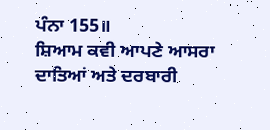ਪੰਨਾ 155॥
ਸ਼ਿਆਮ ਕਵੀ ਆਪਣੇ ਆਸਰਾ ਦਾਤਿਆਂ ਅਤੇ ਦਰਬਾਰੀ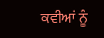ਕਵੀਆਂ ਨੂੰ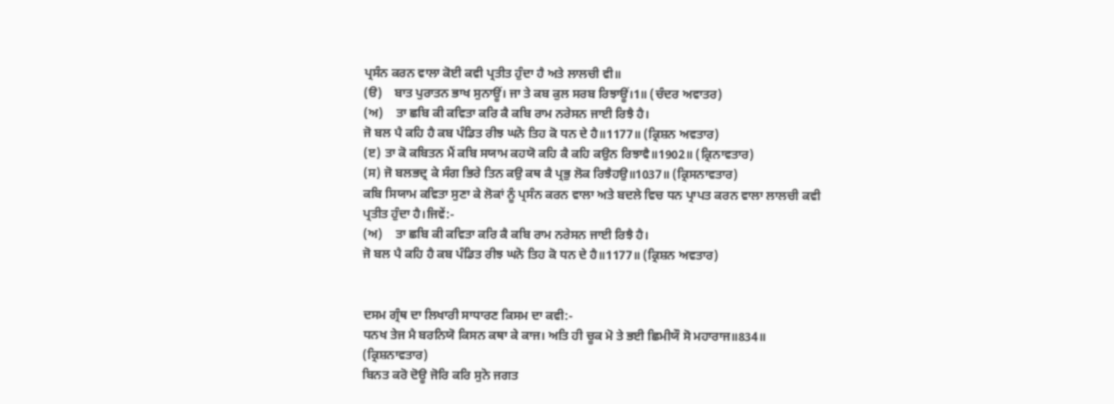ਪ੍ਰਸੰਨ ਕਰਨ ਵਾਲਾ ਕੋਈ ਕਵੀ ਪ੍ਰਤੀਤ ਹੁੰਦਾ ਹੈ ਅਤੇ ਲਾਲਚੀ ਵੀ॥
(ੳ)    ਬਾਤ ਪੁਰਾਤਨ ਭਾਖ ਸੁਨਾਊਂ। ਜਾ ਤੇ ਕਬ ਕੁਲ ਸਰਬ ਰਿਝਾਊਂ।1॥ (ਚੰਦਰ ਅਵਾਤਰ)
(ਅ)    ਤਾ ਛਬਿ ਕੀ ਕਵਿਤਾ ਕਰਿ ਕੈ ਕਬਿ ਰਾਮ ਨਰੇਸਨ ਜਾਈ ਰਿਝੈ ਹੈ।
ਜੋ ਬਲ ਪੈ ਕਹਿ ਹੈ ਕਬ ਪੰਡਿਤ ਰੀਝ ਘਨੋ ਤਿਹ ਕੋ ਧਨ ਦੇ ਹੈ॥1177॥ (ਕ੍ਰਿਸ਼ਨ ਅਵਤਾਰ)
(ੲ) ਤਾ ਕੋ ਕਬਿਤਨ ਮੈਂ ਕਬਿ ਸਯਾਮ ਕਹਯੋ ਕਹਿ ਕੈ ਕਹਿ ਕਉਨ ਰਿਝਾਵੈ॥1902॥ (ਕ੍ਰਿਨਾਵਤਾਰ)
(ਸ) ਜੋ ਬਲਭਦ੍ਰ ਕੇ ਸੰਗ ਭਿਰੇ ਤਿਨ ਕਉ ਕਥ ਕੈ ਪ੍ਰਭੁ ਲੋਕ ਰਿਝੈਹਉ॥1037॥ (ਕ੍ਰਿਸਨਾਵਤਾਰ)
ਕਬਿ ਸਿਯਾਮ ਕਵਿਤਾ ਸੁਣਾ ਕੇ ਲੋਕਾਂ ਨੂੰ ਪ੍ਰਸੰਨ ਕਰਨ ਵਾਲਾ ਅਤੇ ਬਦਲੇ ਵਿਚ ਧਨ ਪ੍ਰਾਪਤ ਕਰਨ ਵਾਲਾ ਲਾਲਚੀ ਕਵੀ ਪ੍ਰਤੀਤ ਹੁੰਦਾ ਹੈ।ਜਿਵੇਂ:-
(ਅ)    ਤਾ ਛਬਿ ਕੀ ਕਵਿਤਾ ਕਰਿ ਕੈ ਕਬਿ ਰਾਮ ਨਰੇਸਨ ਜਾਈ ਰਿਝੈ ਹੈ।
ਜੋ ਬਲ ਪੈ ਕਹਿ ਹੈ ਕਬ ਪੰਡਿਤ ਰੀਝ ਘਨੋ ਤਿਹ ਕੋ ਧਨ ਦੇ ਹੈ॥1177॥ (ਕ੍ਰਿਸ਼ਨ ਅਵਤਾਰ)


ਦਸਮ ਗ੍ਰੰਥ ਦਾ ਲਿਖਾਰੀ ਸਾਧਾਰਣ ਕਿਸਮ ਦਾ ਕਵੀ:-
ਧਨਖ ਤੇਜ ਮੈ ਬਰਨਿਯੋ ਕਿਸਨ ਕਥਾ ਕੇ ਕਾਜ। ਅਤਿ ਹੀ ਚੂਕ ਮੋ ਤੇ ਭਈ ਛਿਮੀਯੌ ਸੋ ਮਹਾਰਾਜ॥834॥ (ਕ੍ਰਿਸ਼ਨਾਵਤਾਰ)
ਬਿਨਤ ਕਰੋ ਦੋਊ ਜੋਰਿ ਕਰਿ ਸੁਨੋ ਜਗਤ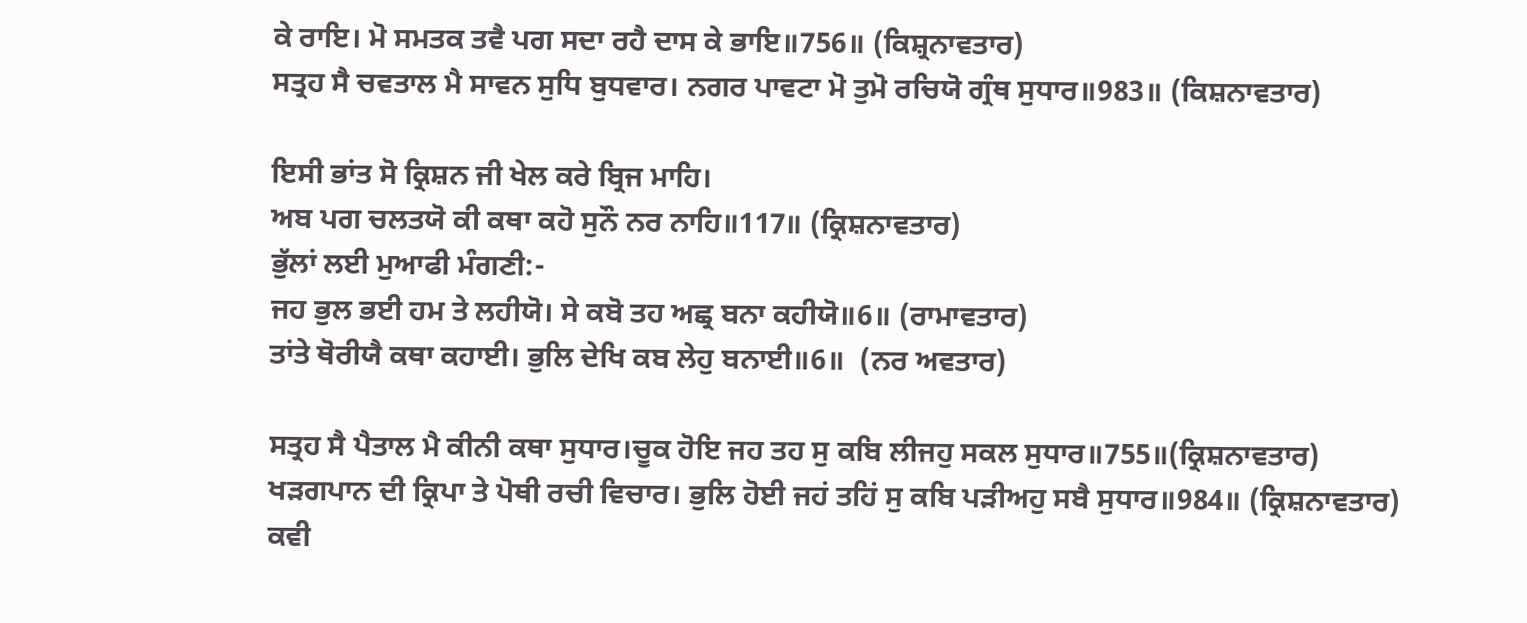ਕੇ ਰਾਇ। ਮੋ ਸਮਤਕ ਤਵੈ ਪਗ ਸਦਾ ਰਹੈ ਦਾਸ ਕੇ ਭਾਇ॥756॥ (ਕਿਸ਼੍ਰਨਾਵਤਾਰ)
ਸਤ੍ਰਹ ਸੈ ਚਵਤਾਲ ਮੈ ਸਾਵਨ ਸੁਧਿ ਬੁਧਵਾਰ। ਨਗਰ ਪਾਵਟਾ ਮੋ ਤੁਮੋ ਰਚਿਯੋ ਗ੍ਰੰਥ ਸੁਧਾਰ॥983॥ (ਕਿਸ਼ਨਾਵਤਾਰ)

ਇਸੀ ਭਾਂਤ ਸੋ ਕ੍ਰਿਸ਼ਨ ਜੀ ਖੇਲ ਕਰੇ ਬ੍ਰਿਜ ਮਾਹਿ।
ਅਬ ਪਗ ਚਲਤਯੋ ਕੀ ਕਥਾ ਕਹੋ ਸੁਨੌ ਨਰ ਨਾਹਿ॥117॥ (ਕ੍ਰਿਸ਼ਨਾਵਤਾਰ)
ਭੁੱਲਾਂ ਲਈ ਮੁਆਫੀ ਮੰਗਣੀ:-
ਜਹ ਭੁਲ ਭਈ ਹਮ ਤੇ ਲਹੀਯੋ। ਸੇ ਕਬੋ ਤਹ ਅਛ੍ਰ ਬਨਾ ਕਹੀਯੋ॥6॥ (ਰਾਮਾਵਤਾਰ)
ਤਾਂਤੇ ਥੋਰੀਯੈ ਕਥਾ ਕਹਾਈ। ਭੁਲਿ ਦੇਖਿ ਕਬ ਲੇਹੁ ਬਨਾਈ॥6॥  (ਨਰ ਅਵਤਾਰ)

ਸਤ੍ਰਹ ਸੈ ਪੈਤਾਲ ਮੈ ਕੀਨੀ ਕਥਾ ਸੁਧਾਰ।ਚੂਕ ਹੋਇ ਜਹ ਤਹ ਸੁ ਕਬਿ ਲੀਜਹੁ ਸਕਲ ਸੁਧਾਰ॥755॥(ਕ੍ਰਿਸ਼ਨਾਵਤਾਰ)
ਖੜਗਪਾਨ ਦੀ ਕ੍ਰਿਪਾ ਤੇ ਪੋਥੀ ਰਚੀ ਵਿਚਾਰ। ਭੁਲਿ ਹੋਈ ਜਹਂ ਤਹਿਂ ਸੁ ਕਬਿ ਪੜੀਅਹੁ ਸਬੈ ਸੁਧਾਰ॥984॥ (ਕ੍ਰਿਸ਼ਨਾਵਤਾਰ)
ਕਵੀ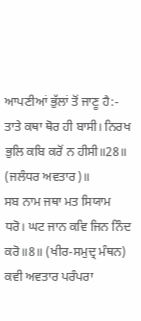ਆਪਣੀਆਂ ਭੁੱਲਾਂ ਤੋਂ ਜਾਣੂ ਹੈ:- ਤਾਤੇ ਕਥਾ ਥੋਰ ਹੀ ਬਾਸੀ। ਨਿਰਖ ਭੁਲਿ ਕਬਿ ਕਰੋਂ ਨ ਹੀਸੀ॥28॥ (ਜਲੰਧਰ ਅਵਤਾਰ)॥
ਸਬ ਨਾਮ ਜਥਾ ਮਤ ਸਿਯਾਮ ਧਰੋ। ਘਟ ਜਾਨ ਕਵਿ ਜਿਨ ਨਿੰਦ ਕਰੋ॥8॥ (ਖੀਰ-ਸਮੁਦ੍ਰ ਮੰਥਨ)
ਕਵੀ ਅਵਤਾਰ ਪਰੰਪਰਾ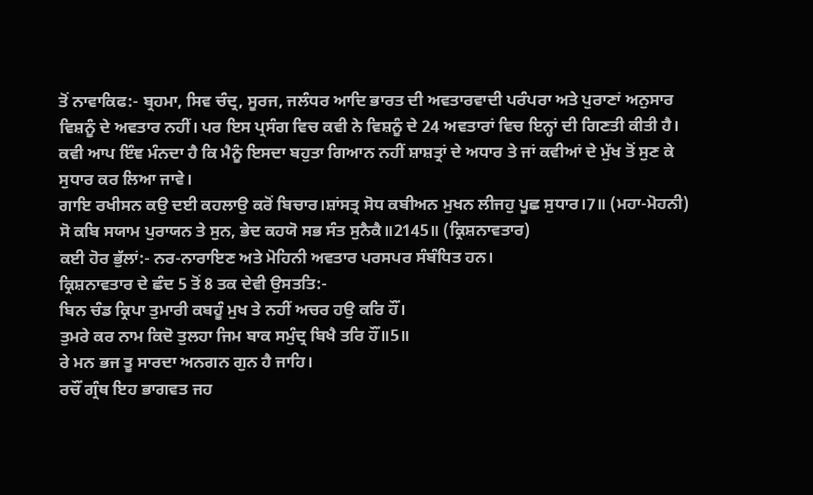ਤੋਂ ਨਾਵਾਕਿਫ:- ਬ੍ਰਹਮਾ, ਸਿਵ ਚੰਦ੍ਰ, ਸੂਰਜ, ਜਲੰਧਰ ਆਦਿ ਭਾਰਤ ਦੀ ਅਵਤਾਰਵਾਦੀ ਪਰੰਪਰਾ ਅਤੇ ਪੁਰਾਣਾਂ ਅਨੁਸਾਰ ਵਿਸ਼ਨੂੰ ਦੇ ਅਵਤਾਰ ਨਹੀਂ। ਪਰ ਇਸ ਪ੍ਰਸੰਗ ਵਿਚ ਕਵੀ ਨੇ ਵਿਸ਼ਨੂੰ ਦੇ 24 ਅਵਤਾਰਾਂ ਵਿਚ ਇਨ੍ਹਾਂ ਦੀ ਗਿਣਤੀ ਕੀਤੀ ਹੈ। ਕਵੀ ਆਪ ਇੰਞ ਮੰਨਦਾ ਹੈ ਕਿ ਮੈਨੂੰ ਇਸਦਾ ਬਹੁਤਾ ਗਿਆਨ ਨਹੀਂ ਸ਼ਾਸ਼ਤ੍ਰਾਂ ਦੇ ਅਧਾਰ ਤੇ ਜਾਂ ਕਵੀਆਂ ਦੇ ਮੁੱਖ ਤੋਂ ਸੁਣ ਕੇ ਸੁਧਾਰ ਕਰ ਲਿਆ ਜਾਵੇ।
ਗਾਇ ਰਖੀਸਨ ਕਉ ਦਈ ਕਹਲਾਉ ਕਰੋਂ ਬਿਚਾਰ।ਸ਼ਾਂਸਤ੍ਰ ਸੋਧ ਕਬੀਅਨ ਮੁਖਨ ਲੀਜਹੁ ਪੂਛ ਸੁਧਾਰ।7॥ (ਮਹਾ-ਮੋਹਨੀ)
ਸੋ ਕਬਿ ਸਯਾਮ ਪੁਰਾਯਨ ਤੇ ਸੁਨ, ਭੇਦ ਕਹਯੋ ਸਭ ਸੰਤ ਸੁਨੈਕੈ॥2145॥ (ਕ੍ਰਿਸ਼ਨਾਵਤਾਰ)
ਕਈ ਹੋਰ ਭੁੱਲਾਂ:- ਨਰ-ਨਾਰਾਇਣ ਅਤੇ ਮੋਹਿਨੀ ਅਵਤਾਰ ਪਰਸਪਰ ਸੰਬੰਧਿਤ ਹਨ।
ਕ੍ਰਿਸ਼ਨਾਵਤਾਰ ਦੇ ਛੰਦ 5 ਤੋਂ 8 ਤਕ ਦੇਵੀ ਉਸਤਤਿ:-
ਬਿਨ ਚੰਡ ਕ੍ਰਿਪਾ ਤੁਮਾਰੀ ਕਬਹੂੰ ਮੁਖ ਤੇ ਨਹੀਂ ਅਚਰ ਹਉ ਕਰਿ ਹੌਂ।
ਤੁਮਰੇ ਕਰ ਨਾਮ ਕਿਦੋ ਤੁਲਹਾ ਜਿਮ ਬਾਕ ਸਮੁੰਦ੍ਰ ਬਿਖੈ ਤਰਿ ਹੌਂ॥5॥
ਰੇ ਮਨ ਭਜ ਤੂ ਸਾਰਦਾ ਅਨਗਨ ਗੁਨ ਹੈ ਜਾਹਿ।
ਰਚੌਂ ਗ੍ਰੰਥ ਇਹ ਭਾਗਵਤ ਜਹ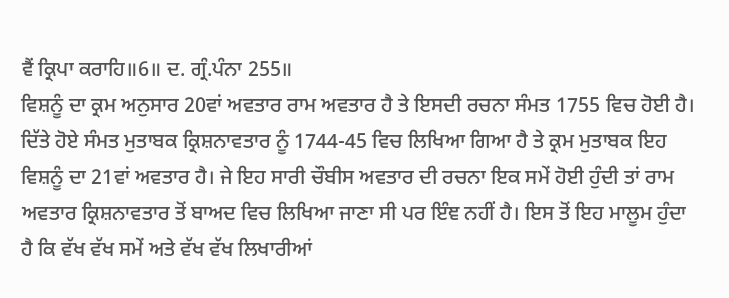ਵੈਂ ਕ੍ਰਿਪਾ ਕਰਾਹਿ॥6॥ ਦ. ਗ੍ਰੰ.ਪੰਨਾ 255॥
ਵਿਸ਼ਨੂੰ ਦਾ ਕ੍ਰਮ ਅਨੁਸਾਰ 20ਵਾਂ ਅਵਤਾਰ ਰਾਮ ਅਵਤਾਰ ਹੈ ਤੇ ਇਸਦੀ ਰਚਨਾ ਸੰਮਤ 1755 ਵਿਚ ਹੋਈ ਹੈ। ਦਿੱਤੇ ਹੋਏ ਸੰਮਤ ਮੁਤਾਬਕ ਕ੍ਰਿਸ਼ਨਾਵਤਾਰ ਨੂੰ 1744-45 ਵਿਚ ਲਿਖਿਆ ਗਿਆ ਹੈ ਤੇ ਕ੍ਰਮ ਮੁਤਾਬਕ ਇਹ ਵਿਸ਼ਨੂੰ ਦਾ 21ਵਾਂ ਅਵਤਾਰ ਹੈ। ਜੇ ਇਹ ਸਾਰੀ ਚੌਬੀਸ ਅਵਤਾਰ ਦੀ ਰਚਨਾ ਇਕ ਸਮੇਂ ਹੋਈ ਹੁੰਦੀ ਤਾਂ ਰਾਮ ਅਵਤਾਰ ਕ੍ਰਿਸ਼ਨਾਵਤਾਰ ਤੋਂ ਬਾਅਦ ਵਿਚ ਲਿਖਿਆ ਜਾਣਾ ਸੀ ਪਰ ਇੰਞ ਨਹੀਂ ਹੈ। ਇਸ ਤੋਂ ਇਹ ਮਾਲੂਮ ਹੁੰਦਾ ਹੈ ਕਿ ਵੱਖ ਵੱਖ ਸਮੇਂ ਅਤੇ ਵੱਖ ਵੱਖ ਲਿਖਾਰੀਆਂ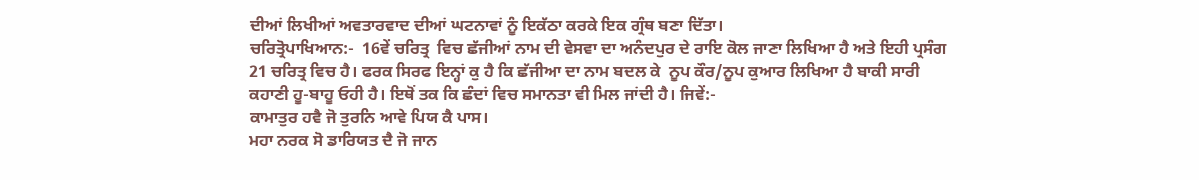ਦੀਆਂ ਲਿਖੀਆਂ ਅਵਤਾਰਵਾਦ ਦੀਆਂ ਘਟਨਾਵਾਂ ਨੂੰ ਇਕੱਠਾ ਕਰਕੇ ਇਕ ਗ੍ਰੰਥ ਬਣਾ ਦਿੱਤਾ।
ਚਰਿਤ੍ਰੋਪਾਖਿਆਨ:-  16ਵੇਂ ਚਰਿਤ੍ਰ  ਵਿਚ ਛੱਜੀਆਂ ਨਾਮ ਦੀ ਵੇਸਵਾ ਦਾ ਅਨੰਦਪੁਰ ਦੇ ਰਾਇ ਕੋਲ ਜਾਣਾ ਲਿਖਿਆ ਹੈ ਅਤੇ ਇਹੀ ਪ੍ਰਸੰਗ 21 ਚਰਿਤ੍ਰ ਵਿਚ ਹੈ। ਫਰਕ ਸਿਰਫ ਇਨ੍ਹਾਂ ਕੁ ਹੈ ਕਿ ਛੱਜੀਆ ਦਾ ਨਾਮ ਬਦਲ ਕੇ  ਨੂਪ ਕੌਰ/ਨੂਪ ਕੁਆਰ ਲਿਖਿਆ ਹੈ ਬਾਕੀ ਸਾਰੀ ਕਹਾਣੀ ਹੂ-ਬਾਹੂ ਓਹੀ ਹੈ। ਇਥੋਂ ਤਕ ਕਿ ਛੰਦਾਂ ਵਿਚ ਸਮਾਨਤਾ ਵੀ ਮਿਲ ਜਾਂਦੀ ਹੈ। ਜਿਵੇਂ:-
ਕਾਮਾਤੁਰ ਹਵੈ ਜੋ ਤੁਰਨਿ ਆਵੇ ਪਿਯ ਕੈ ਪਾਸ।
ਮਹਾ ਨਰਕ ਸੋ ਡਾਰਿਯਤ ਦੈ ਜੋ ਜਾਨ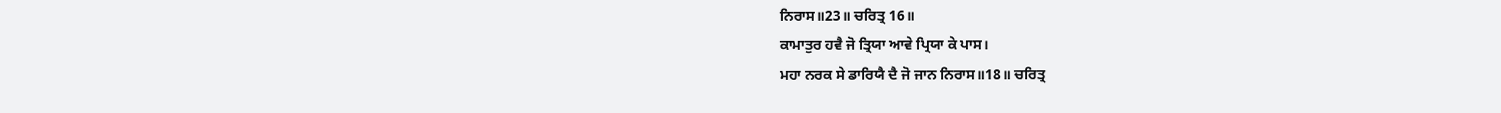ਨਿਰਾਸ॥23॥ ਚਰਿਤ੍ਰ 16॥
ਕਾਮਾਤੁਰ ਹਵੈ ਜੋ ਤ੍ਰਿਯਾ ਆਵੇ ਪ੍ਰਿਯਾ ਕੇ ਪਾਸ।
ਮਹਾ ਨਰਕ ਸੇ ਡਾਰਿਯੈ ਦੈ ਜੋ ਜਾਨ ਨਿਰਾਸ॥18॥ ਚਰਿਤ੍ਰ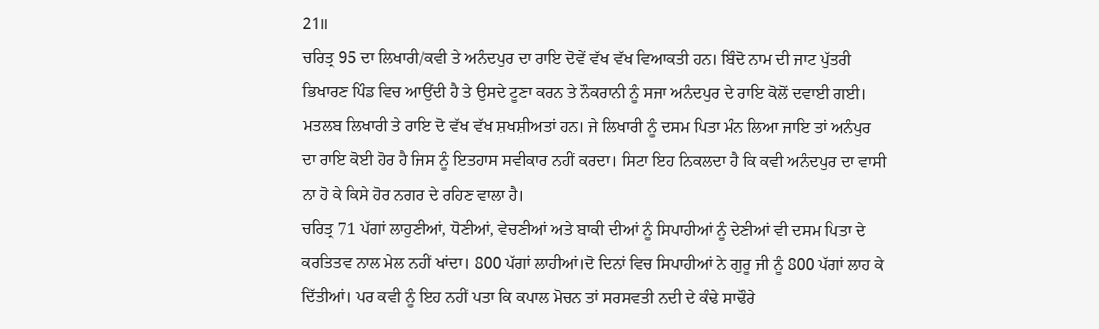21॥
ਚਰਿਤ੍ਰ 95 ਦਾ ਲਿਖਾਰੀ/ਕਵੀ ਤੇ ਅਨੰਦਪੁਰ ਦਾ ਰਾਇ ਦੋਵੇਂ ਵੱਖ ਵੱਖ ਵਿਆਕਤੀ ਹਨ। ਬਿੰਦੋ ਨਾਮ ਦੀ ਜਾਟ ਪੁੱਤਰੀ ਭਿਖਾਰਣ ਪਿੰਡ ਵਿਚ ਆਉਂਦੀ ਹੈ ਤੇ ਉਸਦੇ ਟੂਣਾ ਕਰਨ ਤੇ ਨੌਕਰਾਨੀ ਨੂੰ ਸਜਾ ਅਨੰਦਪੁਰ ਦੇ ਰਾਇ ਕੋਲੋਂ ਦਵਾਈ ਗਈ। ਮਤਲਬ ਲਿਖਾਰੀ ਤੇ ਰਾਇ ਦੋ ਵੱਖ ਵੱਖ ਸ਼ਖਸ਼ੀਅਤਾਂ ਹਨ। ਜੇ ਲਿਖਾਰੀ ਨੂੰ ਦਸਮ ਪਿਤਾ ਮੰਨ ਲਿਆ ਜਾਇ ਤਾਂ ਅਨੰਪੁਰ ਦਾ ਰਾਇ ਕੋਈ ਹੋਰ ਹੈ ਜਿਸ ਨੂੰ ਇਤਹਾਸ ਸਵੀਕਾਰ ਨਹੀਂ ਕਰਦਾ। ਸਿਟਾ ਇਹ ਨਿਕਲਦਾ ਹੈ ਕਿ ਕਵੀ ਅਨੰਦਪੁਰ ਦਾ ਵਾਸੀ ਨਾ ਹੋ ਕੇ ਕਿਸੇ ਹੋਰ ਨਗਰ ਦੇ ਰਹਿਣ ਵਾਲਾ ਹੈ।
ਚਰਿਤ੍ਰ 71 ਪੱਗਾਂ ਲਾਹੁਣੀਆਂ, ਧੋਣੀਆਂ, ਵੇਚਣੀਆਂ ਅਤੇ ਬਾਕੀ ਦੀਆਂ ਨੂੰ ਸਿਪਾਹੀਆਂ ਨੂੰ ਦੇਣੀਆਂ ਵੀ ਦਸਮ ਪਿਤਾ ਦੇ ਕਰਤਿਤਵ ਨਾਲ ਮੇਲ ਨਹੀਂ ਖਾਂਦਾ। 800 ਪੱਗਾਂ ਲਾਹੀਆਂ।ਦੋ ਦਿਨਾਂ ਵਿਚ ਸਿਪਾਹੀਆਂ ਨੇ ਗੁਰੂ ਜੀ ਨੂੰ 800 ਪੱਗਾਂ ਲਾਹ ਕੇ ਦਿੱਤੀਆਂ। ਪਰ ਕਵੀ ਨੂੰ ਇਹ ਨਹੀਂ ਪਤਾ ਕਿ ਕਪਾਲ ਮੋਚਨ ਤਾਂ ਸਰਸਵਤੀ ਨਦੀ ਦੇ ਕੰਢੇ ਸਾਢੌਰੇ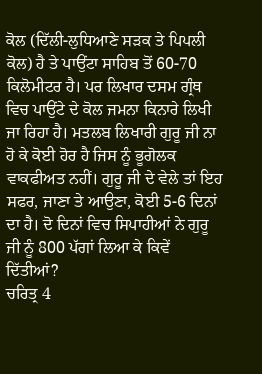ਕੋਲ (ਦਿੱਲੀ-ਲੁਧਿਆਣੇ ਸੜਕ ਤੇ ਪਿਪਲੀ ਕੋਲ) ਹੈ ਤੇ ਪਾਉਂਟਾ ਸਾਹਿਬ ਤੋਂ 60-70 ਕਿਲੋਮੀਟਰ ਹੈ। ਪਰ ਲਿਖਾਰ ਦਸਮ ਗ੍ਰੰਥ ਵਿਚ ਪਾਉਂਟੇ ਦੇ ਕੋਲ ਜਮਨਾ ਕਿਨਾਰੇ ਲਿਖੀ ਜਾ ਰਿਹਾ ਹੈ। ਮਤਲਬ ਲਿਖਾਰੀ ਗੁਰੂ ਜੀ ਨਾ ਹੋ ਕੇ ਕੋਈ ਹੋਰ ਹੈ ਜਿਸ ਨੂੰ ਭੂਗੋਲਕ ਵਾਕਫੀਅਤ ਨਹੀਂ। ਗੁਰੂ ਜੀ ਦੇ ਵੇਲੇ ਤਾਂ ਇਹ ਸਫਰ, ਜਾਣਾ ਤੇ ਆਉਣਾ, ਕੋਈ 5-6 ਦਿਨਾਂ ਦਾ ਹੈ। ਦੋ ਦਿਨਾਂ ਵਿਚ ਸਿਪਾਹੀਆਂ ਨੇ ਗੁਰੂ ਜੀ ਨੂੰ 800 ਪੱਗਾਂ ਲਿਆ ਕੇ ਕਿਵੇਂ ਦਿੱਤੀਆਂ?
ਚਰਿਤ੍ਰ 4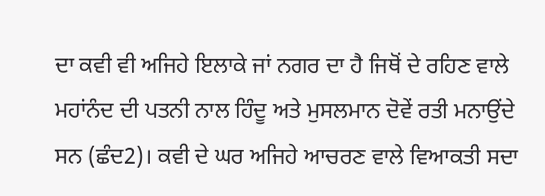ਦਾ ਕਵੀ ਵੀ ਅਜਿਹੇ ਇਲਾਕੇ ਜਾਂ ਨਗਰ ਦਾ ਹੈ ਜਿਥੋਂ ਦੇ ਰਹਿਣ ਵਾਲੇ ਮਹਾਂਨੰਦ ਦੀ ਪਤਨੀ ਨਾਲ ਹਿੰਦੂ ਅਤੇ ਮੁਸਲਮਾਨ ਦੋਵੇਂ ਰਤੀ ਮਨਾਉਂਦੇ ਸਨ (ਛੰਦ2)। ਕਵੀ ਦੇ ਘਰ ਅਜਿਹੇ ਆਚਰਣ ਵਾਲੇ ਵਿਆਕਤੀ ਸਦਾ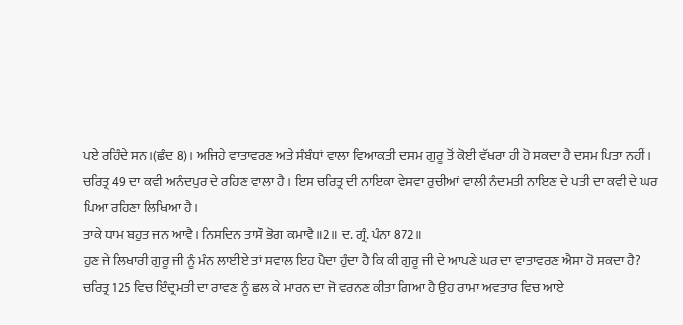ਪਏ ਰਹਿੰਦੇ ਸਨ।(ਛੰਦ 8)। ਅਜਿਹੇ ਵਾਤਾਵਰਣ ਅਤੇ ਸੰਬੰਧਾਂ ਵਾਲਾ ਵਿਆਕਤੀ ਦਸਮ ਗੁਰੂ ਤੋਂ ਕੋਈ ਵੱਖਰਾ ਹੀ ਹੋ ਸਕਦਾ ਹੈ ਦਸਮ ਪਿਤਾ ਨਹੀਂ।
ਚਰਿਤ੍ਰ 49 ਦਾ ਕਵੀ ਅਨੰਦਪੁਰ ਦੇ ਰਹਿਣ ਵਾਲਾ ਹੈ। ਇਸ ਚਰਿਤ੍ਰ ਦੀ ਨਾਇਕਾ ਵੇਸਵਾ ਰੁਚੀਆਂ ਵਾਲੀ ਨੰਦਮਤੀ ਨਾਇਣ ਦੇ ਪਤੀ ਦਾ ਕਵੀ ਦੇ ਘਰ ਪਿਆ ਰਹਿਣਾ ਲਿਖਿਆ ਹੈ।
ਤਾਕੇ ਧਾਮ ਬਹੁਤ ਜਨ ਆਵੈ। ਨਿਸਦਿਨ ਤਾਸੌ ਭੋਗ ਕਮਾਵੈ॥2॥ ਦ. ਗ੍ਰੰ. ਪੰਨਾ 872॥
ਹੁਣ ਜੇ ਲਿਖਾਰੀ ਗੁਰੂ ਜੀ ਨੂੰ ਮੰਨ ਲਾਈਏ ਤਾਂ ਸਵਾਲ ਇਹ ਪੈਦਾ ਹੁੰਦਾ ਹੈ ਕਿ ਕੀ ਗੁਰੂ ਜੀ ਦੇ ਆਪਣੇ ਘਰ ਦਾ ਵਾਤਾਵਰਣ ਐਸਾ ਹੋ ਸਕਦਾ ਹੈ?
ਚਰਿਤ੍ਰ 125 ਵਿਚ ਇੰਦ੍ਰਮਤੀ ਦਾ ਰਾਵਣ ਨੂੰ ਛਲ ਕੇ ਮਾਰਨ ਦਾ ਜੋ ਵਰਨਣ ਕੀਤਾ ਗਿਆ ਹੈ ਉਹ ਰਾਮਾ ਅਵਤਾਰ ਵਿਚ ਆਏ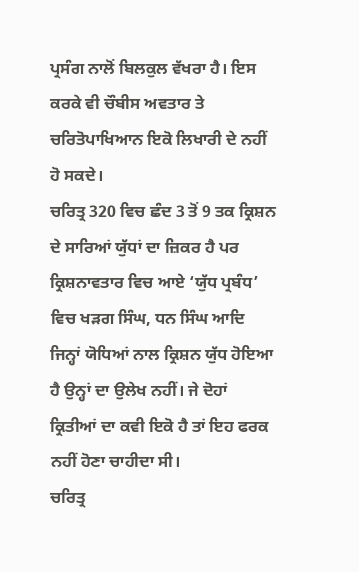ਪ੍ਰਸੰਗ ਨਾਲੋਂ ਬਿਲਕੁਲ ਵੱਖਰਾ ਹੈ। ਇਸ ਕਰਕੇ ਵੀ ਚੌਬੀਸ ਅਵਤਾਰ ਤੇ ਚਰਿਤੋਪਾਖਿਆਨ ਇਕੋ ਲਿਖਾਰੀ ਦੇ ਨਹੀਂ ਹੋ ਸਕਦੇ।
ਚਰਿਤ੍ਰ 320 ਵਿਚ ਛੰਦ 3 ਤੋਂ 9 ਤਕ ਕ੍ਰਿਸ਼ਨ ਦੇ ਸਾਰਿਆਂ ਯੁੱਧਾਂ ਦਾ ਜ਼ਿਕਰ ਹੈ ਪਰ ਕ੍ਰਿਸ਼ਨਾਵਤਾਰ ਵਿਚ ਆਏ ‘ਯੁੱਧ ਪ੍ਰਬੰਧ’ ਵਿਚ ਖੜਗ ਸਿੰਘ, ਧਨ ਸਿੰਘ ਆਦਿ ਜਿਨ੍ਹਾਂ ਯੋਧਿਆਂ ਨਾਲ ਕ੍ਰਿਸ਼ਨ ਯੁੱਧ ਹੋਇਆ ਹੈ ਉਨ੍ਹਾਂ ਦਾ ਉਲੇਖ ਨਹੀਂ। ਜੇ ਦੋਹਾਂ ਕ੍ਰਿਤੀਆਂ ਦਾ ਕਵੀ ਇਕੋ ਹੈ ਤਾਂ ਇਹ ਫਰਕ ਨਹੀਂ ਹੋਣਾ ਚਾਹੀਦਾ ਸੀ।
ਚਰਿਤ੍ਰ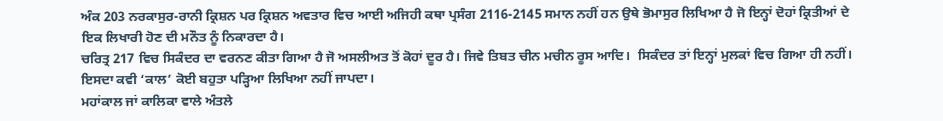ਅੰਕ 203 ਨਰਕਾਸੁਰ-ਰਾਨੀ ਕ੍ਰਿਸ਼ਨ ਪਰ ਕ੍ਰਿਸ਼ਨ ਅਵਤਾਰ ਵਿਚ ਆਈ ਅਜਿਹੀ ਕਥਾ ਪ੍ਰਸੰਗ 2116-2145 ਸਮਾਨ ਨਹੀਂ ਹਨ ਉਥੇ ਭੋਮਾਸੁਰ ਲਿਖਿਆ ਹੈ ਜੋ ਇਨ੍ਹਾਂ ਦੋਹਾਂ ਕ੍ਰਿਤੀਆਂ ਦੇ ਇਕ ਲਿਖਾਰੀ ਹੋਣ ਦੀ ਮਨੌਤ ਨੂੰ ਨਿਕਾਰਦਾ ਹੈ।
ਚਰਿਤ੍ਰ 217 ਵਿਚ ਸਿਕੰਦਰ ਦਾ ਵਰਨਣ ਕੀਤਾ ਗਿਆ ਹੈ ਜੋ ਅਸਲੀਅਤ ਤੋਂ ਕੋਹਾਂ ਦੂਰ ਹੈ। ਜਿਵੇ ਤਿਬਤ ਚੀਨ ਮਚੀਨ ਰੂਸ ਆਦਿ।  ਸਿਕੰਦਰ ਤਾਂ ਇਨ੍ਹਾਂ ਮੁਲਕਾਂ ਵਿਚ ਗਿਆ ਹੀ ਨਹੀਂ। ਇਸਦਾ ਕਵੀ ‘ਕਾਲ’ ਕੋਈ ਬਹੁਤਾ ਪੜ੍ਹਿਆ ਲਿਖਿਆ ਨਹੀਂ ਜਾਪਦਾ।
ਮਹਾਂਕਾਲ ਜਾਂ ਕਾਲਿਕਾ ਵਾਲੇ ਅੰਤਲੇ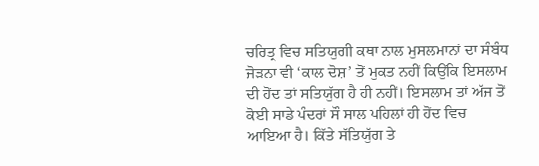ਚਰਿਤ੍ਰ ਵਿਚ ਸਤਿਯੁਗੀ ਕਥਾ ਨਾਲ ਮੁਸਲਮਾਨਾਂ ਦਾ ਸੰਬੰਧ ਜੋੜਨਾ ਵੀ ‘ਕਾਲ ਦੋਸ਼’ ਤੋਂ ਮੁਕਤ ਨਹੀਂ ਕਿਉਂਕਿ ਇਸਲਾਮ ਦੀ ਹੋਂਦ ਤਾਂ ਸਤਿਯੁੱਗ ਹੈ ਹੀ ਨਹੀਂ। ਇਸਲਾਮ ਤਾਂ ਅੱਜ ਤੋਂ ਕੋਈ ਸਾਡੇ ਪੰਦਰਾਂ ਸੌ ਸਾਲ ਪਹਿਲਾਂ ਹੀ ਹੋਂਦ ਵਿਚ ਆਇਆ ਹੈ। ਕਿੱਤੇ ਸੱਤਿਯੁੱਗ ਤੇ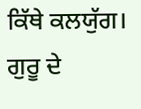ਕਿੱਥੇ ਕਲਯੁੱਗ।
ਗੁਰੂ ਦੇ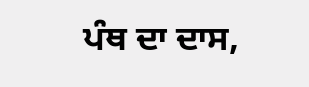ਪੰਥ ਦਾ ਦਾਸ,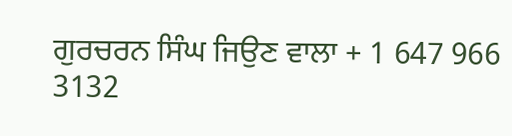ਗੁਰਚਰਨ ਸਿੰਘ ਜਿਉਣ ਵਾਲਾ + 1 647 966 3132